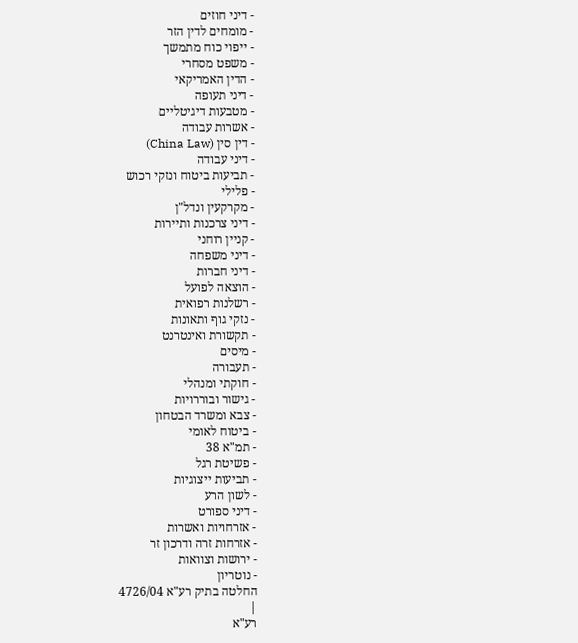- דיני חוזים
- מומחים לדין הזר
- ייפוי כוח מתמשך
- משפט מסחרי
- הדין האמריקאי
- דיני תעופה
- מטבעות דיגיטליים
- אשרות עבודה
- דין סין (China Law)
- דיני עבודה
- תביעות ביטוח ונזקי רכוש
- פלילי
- מקרקעין ונדל"ן
- דיני צרכנות ותיירות
- קניין רוחני
- דיני משפחה
- דיני חברות
- הוצאה לפועל
- רשלנות רפואית
- נזקי גוף ותאונות
- תקשורת ואינטרנט
- מיסים
- תעבורה
- חוקתי ומנהלי
- גישור ובוררויות
- צבא ומשרד הבטחון
- ביטוח לאומי
- תמ"א 38
- פשיטת רגל
- תביעות ייצוגיות
- לשון הרע
- דיני ספורט
- אזרחויות ואשרות
- אזרחות זרה ודרכון זר
- ירושות וצוואות
- נוטריון
החלטה בתיק רע"א 4726/04
|
רע"א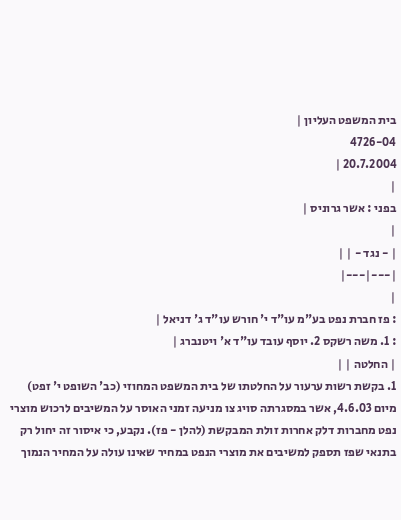בית המשפט העליון |
4726-04
20.7.2004 |
|
בפני : אשר גרוניס |
|
| - נגד - | |
|---|---|
|
: פז חברת נפט בע"מ עו"ד י' חורש עו"ד ג' דניאל |
: 1. משה רשקס 2. יוסף עובד עו"ד א' ויטנברג |
| החלטה | |
1. בקשת רשות ערעור על החלטתו של בית המשפט המחוזי (כב' השופט י' זפט) מיום 4.6.03, אשר במסגרתה סויג צו מניעה זמני האוסר על המשיבים לרכוש מוצרי נפט מחברות דלק אחרות זולת המבקשת (להלן - פז). נקבע, כי איסור זה יחול רק בתנאי שפז תספק למשיבים את מוצרי הנפט במחיר שאינו עולה על המחיר הנמוך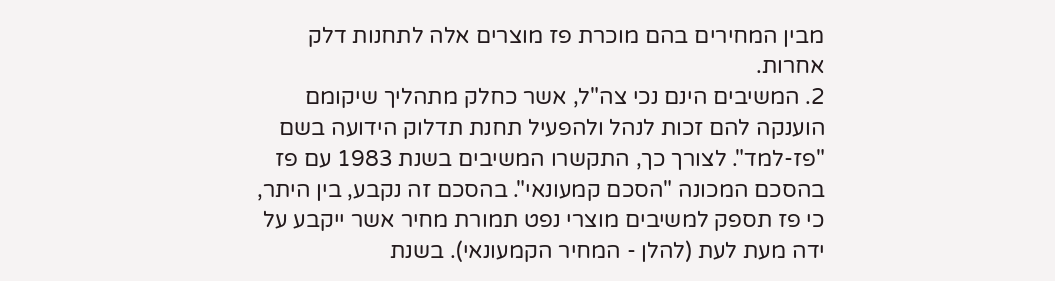מבין המחירים בהם מוכרת פז מוצרים אלה לתחנות דלק אחרות.
2. המשיבים הינם נכי צה"ל, אשר כחלק מתהליך שיקומם הוענקה להם זכות לנהל ולהפעיל תחנת תדלוק הידועה בשם "פז-למד". לצורך כך, התקשרו המשיבים בשנת 1983 עם פז בהסכם המכונה "הסכם קמעונאי". בהסכם זה נקבע, בין היתר, כי פז תספק למשיבים מוצרי נפט תמורת מחיר אשר ייקבע על ידה מעת לעת (להלן - המחיר הקמעונאי). בשנת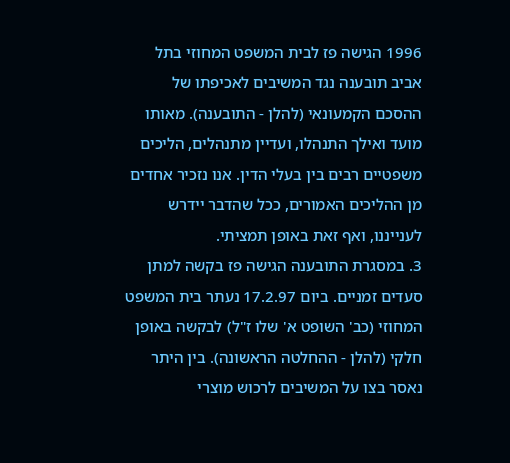1996 הגישה פז לבית המשפט המחוזי בתל אביב תובענה נגד המשיבים לאכיפתו של ההסכם הקמעונאי (להלן - התובענה). מאותו מועד ואילך התנהלו, ועדיין מתנהלים, הליכים משפטיים רבים בין בעלי הדין. אנו נזכיר אחדים מן ההליכים האמורים, ככל שהדבר יידרש לענייננו, ואף זאת באופן תמציתי.
3. במסגרת התובענה הגישה פז בקשה למתן סעדים זמניים. ביום 17.2.97 נעתר בית המשפט המחוזי (כב' השופט א' שלו ז"ל) לבקשה באופן חלקי (להלן - ההחלטה הראשונה). בין היתר נאסר בצו על המשיבים לרכוש מוצרי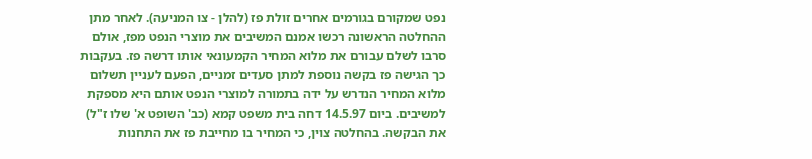נפט שמקורם בגורמים אחרים זולת פז (להלן - צו המניעה). לאחר מתן ההחלטה הראשונה רכשו אמנם המשיבים את מוצרי הנפט מפז, אולם סרבו לשלם עבורם את מלוא המחיר הקמעונאי אותו דרשה פז. בעקבות כך הגישה פז בקשה נוספת למתן סעדים זמניים, הפעם לעניין תשלום מלוא המחיר הנדרש על ידה בתמורה למוצרי הנפט אותם היא מספקת למשיבים. ביום 14.5.97 דחה בית משפט קמא (כב' השופט א' שלו ז"ל) את הבקשה. בהחלטה צוין, כי המחיר בו מחייבת פז את התחנות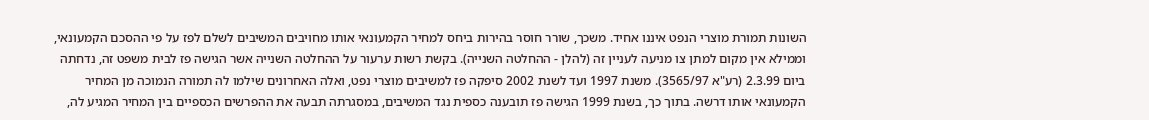השונות תמורת מוצרי הנפט איננו אחיד. משכך, שורר חוסר בהירות ביחס למחיר הקמעונאי אותו מחויבים המשיבים לשלם לפז על פי ההסכם הקמעונאי, וממילא אין מקום למתן צו מניעה לעניין זה (להלן - ההחלטה השנייה). בקשת רשות ערעור על ההחלטה השנייה אשר הגישה פז לבית משפט זה, נדחתה ביום 2.3.99 (רע"א 3565/97). משנת 1997 ועד לשנת 2002 סיפקה פז למשיבים מוצרי נפט, ואלה האחרונים שילמו לה תמורה הנמוכה מן המחיר הקמעונאי אותו דרשה. בתוך כך, בשנת 1999 הגישה פז תובענה כספית נגד המשיבים, במסגרתה תבעה את ההפרשים הכספיים בין המחיר המגיע לה,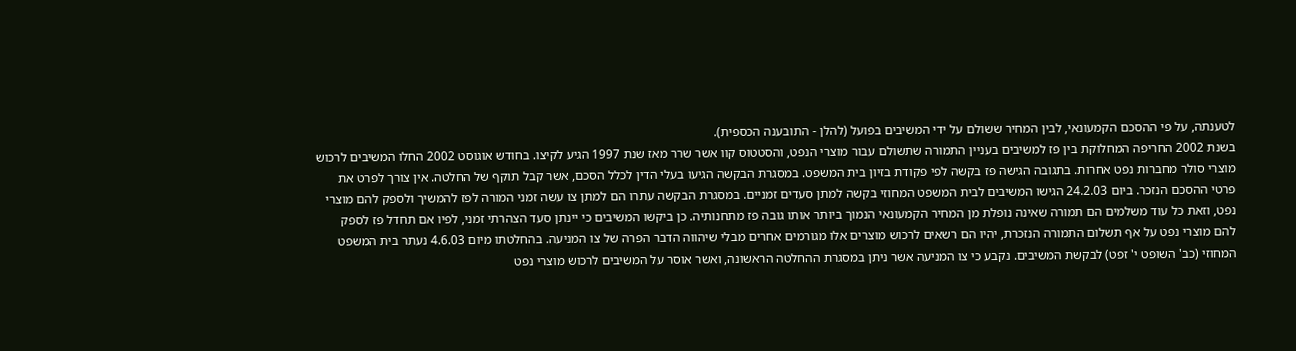לטענתה, על פי ההסכם הקמעונאי, לבין המחיר ששולם על ידי המשיבים בפועל (להלן - התובענה הכספית).
בשנת 2002 החריפה המחלוקת בין פז למשיבים בעניין התמורה שתשולם עבור מוצרי הנפט, והסטטוס קוו אשר שרר מאז שנת 1997 הגיע לקיצו. בחודש אוגוסט 2002 החלו המשיבים לרכוש מוצרי סולר מחברות נפט אחרות. בתגובה הגישה פז בקשה לפי פקודת בזיון בית המשפט. במסגרת הבקשה הגיעו בעלי הדין לכלל הסכם, אשר קבל תוקף של החלטה. אין צורך לפרט את פרטי ההסכם הנזכר. ביום 24.2.03 הגישו המשיבים לבית המשפט המחוזי בקשה למתן סעדים זמניים. במסגרת הבקשה עתרו הם למתן צו עשה זמני המורה לפז להמשיך ולספק להם מוצרי נפט, וזאת כל עוד משלמים הם תמורה שאינה נופלת מן המחיר הקמעונאי הנמוך ביותר אותו גובה פז מתחנותיה. כן ביקשו המשיבים כי יינתן סעד הצהרתי זמני, לפיו אם תחדל פז לספק להם מוצרי נפט על אף תשלום התמורה הנזכרת, יהיו הם רשאים לרכוש מוצרים אלו מגורמים אחרים מבלי שיהווה הדבר הפרה של צו המניעה. בהחלטתו מיום 4.6.03 נעתר בית המשפט המחוזי (כב' השופט י' זפט) לבקשת המשיבים. נקבע כי צו המניעה אשר ניתן במסגרת ההחלטה הראשונה, ואשר אוסר על המשיבים לרכוש מוצרי נפט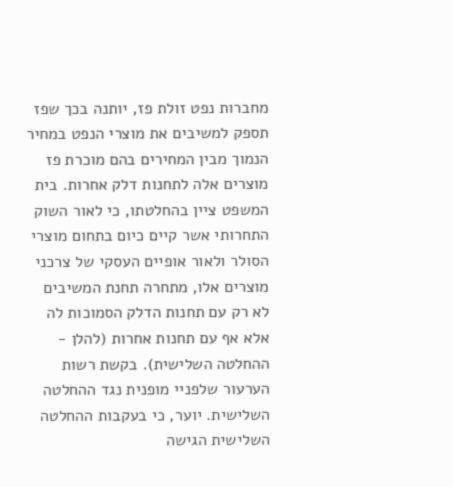מחברות נפט זולת פז, יותנה בכך שפז תספק למשיבים את מוצרי הנפט במחיר הנמוך מבין המחירים בהם מוכרת פז מוצרים אלה לתחנות דלק אחרות. בית המשפט ציין בהחלטתו, כי לאור השוק התחרותי אשר קיים כיום בתחום מוצרי הסולר ולאור אופיים העסקי של צרכני מוצרים אלו, מתחרה תחנת המשיבים לא רק עם תחנות הדלק הסמוכות לה אלא אף עם תחנות אחרות (להלן - ההחלטה השלישית). בקשת רשות הערעור שלפניי מופנית נגד ההחלטה השלישית. יוער, כי בעקבות ההחלטה השלישית הגישה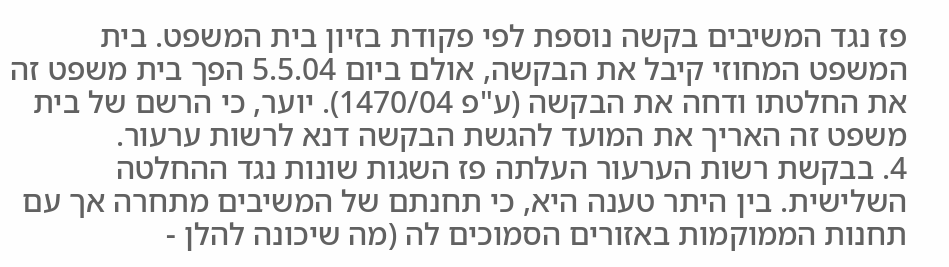פז נגד המשיבים בקשה נוספת לפי פקודת בזיון בית המשפט. בית המשפט המחוזי קיבל את הבקשה, אולם ביום 5.5.04 הפך בית משפט זה את החלטתו ודחה את הבקשה (ע"פ 1470/04). יוער, כי הרשם של בית משפט זה האריך את המועד להגשת הבקשה דנא לרשות ערעור.
4. בבקשת רשות הערעור העלתה פז השגות שונות נגד ההחלטה השלישית. בין היתר טענה היא, כי תחנתם של המשיבים מתחרה אך עם תחנות הממוקמות באזורים הסמוכים לה (מה שיכונה להלן -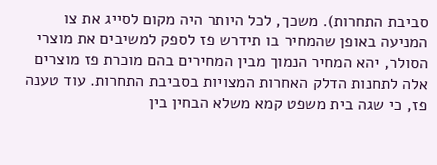סביבת התחרות). משכך, לכל היותר היה מקום לסייג את צו המניעה באופן שהמחיר בו תידרש פז לספק למשיבים את מוצרי הסולר, יהא המחיר הנמוך מבין המחירים בהם מוכרת פז מוצרים אלה לתחנות הדלק האחרות המצויות בסביבת התחרות. עוד טענה פז, כי שגה בית משפט קמא משלא הבחין בין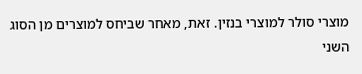מוצרי סולר למוצרי בנזין. זאת, מאחר שביחס למוצרים מן הסוג השני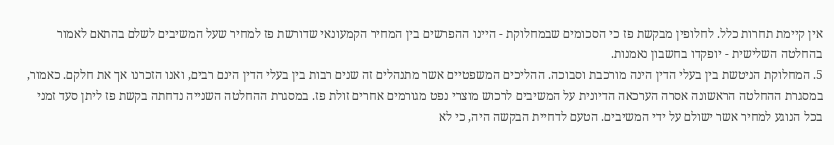אין קיימת תחרות כלל. לחלופין מבקשת פז כי הסכומים שבמחלוקת - היינו ההפרשים בין המחיר הקמעונאי שדורשת פז למחיר שעל המשיבים לשלם בהתאם לאמור בהחלטה השלישית - יופקדו בחשבון נאמנות.
5. המחלוקת הניטשת בין בעלי הדין הינה מורכבת וסבוכה. ההליכים המשפטיים אשר מתנהלים זה שנים רבות בין בעלי הדין הינם רבים, ואנו הזכרנו אך את חלקם. כאמור, במסגרת ההחלטה הראשונה אסרה הערכאה הדיונית על המשיבים לרכוש מוצרי נפט מגורמים אחרים זולת פז. במסגרת ההחלטה השנייה נדחתה בקשת פז ליתן סעד זמני בכל הנוגע למחיר אשר ישולם על ידי המשיבים. הטעם לדחיית הבקשה היה, כי לא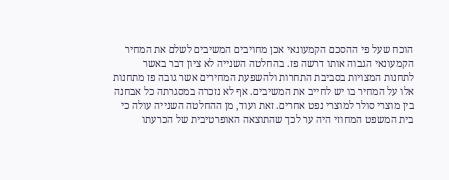הוכח שעל פי ההסכם הקמעונאי אכן מחויבים המשיבים לשלם את המחיר הקמעונאי הגבוה אותו דרשה פז. בהחלטה השנייה לא ציון דבר באשר לתחנות המצויות בסביבת התחרות ולהשפעת המחירים אשר גובה פז מתחנות אלו על המחיר בו יש לחייב את המשיבים. אף לא נזכרה במסגרתה כל אבחנה בין מוצרי סולר למוצרי נפט אחרים. זאת ועוד, מן ההחלטה השנייה עולה כי בית המשפט המחוזי היה ער לכך שהתוצאה האופרטיבית של הכרעתו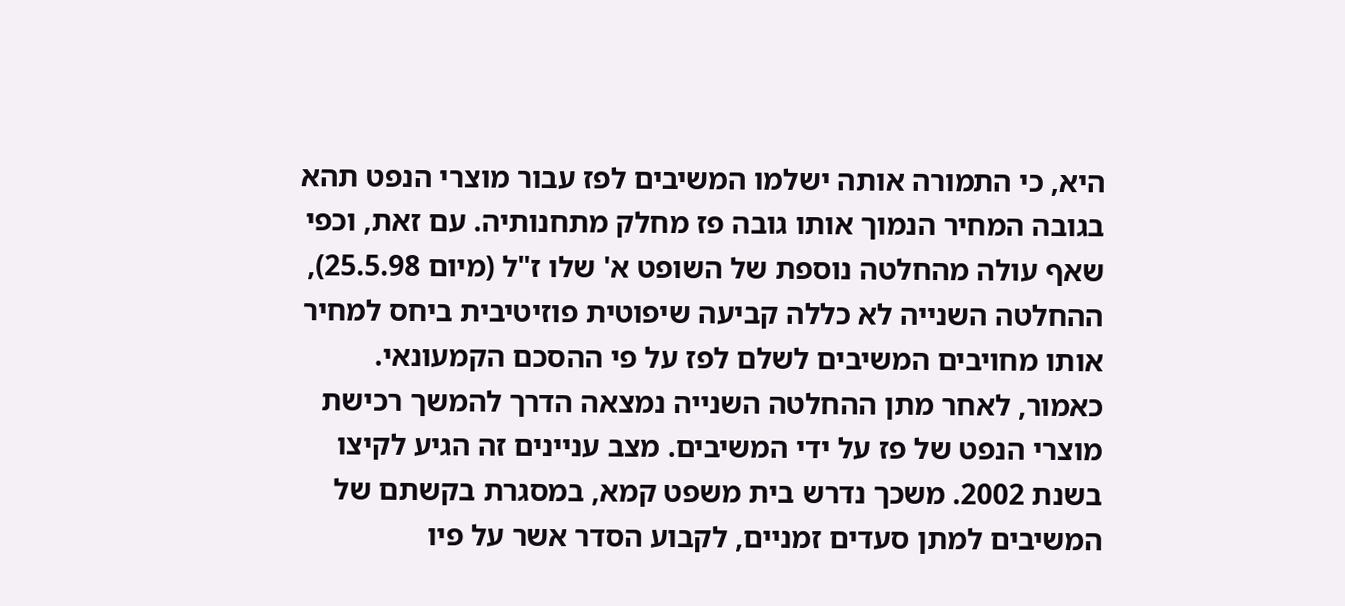היא, כי התמורה אותה ישלמו המשיבים לפז עבור מוצרי הנפט תהא בגובה המחיר הנמוך אותו גובה פז מחלק מתחנותיה. עם זאת, וכפי שאף עולה מהחלטה נוספת של השופט א' שלו ז"ל (מיום 25.5.98), ההחלטה השנייה לא כללה קביעה שיפוטית פוזיטיבית ביחס למחיר אותו מחויבים המשיבים לשלם לפז על פי ההסכם הקמעונאי.
כאמור, לאחר מתן ההחלטה השנייה נמצאה הדרך להמשך רכישת מוצרי הנפט של פז על ידי המשיבים. מצב עניינים זה הגיע לקיצו בשנת 2002. משכך נדרש בית משפט קמא, במסגרת בקשתם של המשיבים למתן סעדים זמניים, לקבוע הסדר אשר על פיו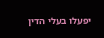יפעלו בעלי הדין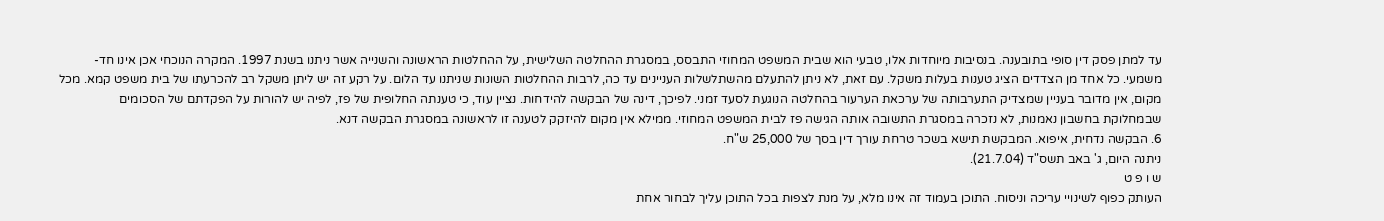עד למתן פסק דין סופי בתובענה. בנסיבות מיוחדות אלו, טבעי הוא שבית המשפט המחוזי התבסס, במסגרת ההחלטה השלישית, על ההחלטות הראשונה והשנייה אשר ניתנו בשנת 1997. המקרה הנוכחי אכן אינו חד-משמעי. כל אחד מן הצדדים הציג טענות בעלות משקל. עם זאת, לא ניתן להתעלם מהשתלשלות העניינים עד כה, לרבות ההחלטות השונות שניתנו עד הלום. על רקע זה יש ליתן משקל רב להכרעתו של בית משפט קמא. מכל מקום, אין מדובר בעניין שמצדיק התערבותה של ערכאת הערעור בהחלטה הנוגעת לסעד זמני. לפיכך, דינה של הבקשה להידחות. נציין עוד, כי טענתה החלופית של פז, לפיה יש להורות על הפקדתם של הסכומים שבמחלוקת בחשבון נאמנות, לא נזכרה במסגרת התשובה אותה הגישה פז לבית המשפט המחוזי. ממילא אין מקום להיזקק לטענה זו לראשונה במסגרת הבקשה דנא.
6. הבקשה נדחית, איפוא. המבקשת תישא בשכר טרחת עורך דין בסך של 25,000 ש"ח.
ניתנה היום, ג' באב תשס"ד (21.7.04).
ש ו פ ט
העותק כפוף לשינויי עריכה וניסוח. התוכן בעמוד זה אינו מלא, על מנת לצפות בכל התוכן עליך לבחור אחת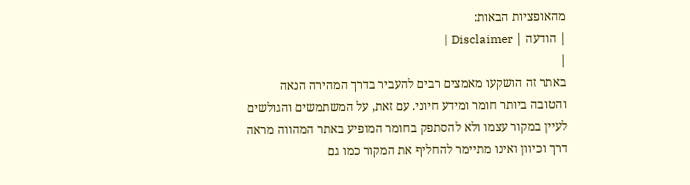מהאופציות הבאות:
| הודעה | Disclaimer |
|
באתר זה הושקעו מאמצים רבים להעביר בדרך המהירה הנאה והטובה ביותר חומר ומידע חיוני. עם זאת, על המשתמשים והגולשים לעיין במקור עצמו ולא להסתפק בחומר המופיע באתר המהווה מראה דרך וכיוון ואינו מתיימר להחליף את המקור כמו גם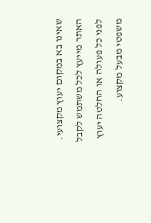שאינו בא במקום יעוץ מקצועי. האתר מייעץ לכל משתמש לקבל לפני כל פעולה או החלטה יעוץ משפטי מבעל מקצוע.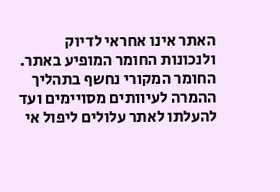האתר אינו אחראי לדיוק ולנכונות החומר המופיע באתר. החומר המקורי נחשף בתהליך ההמרה לעיוותים מסויימים ועד להעלתו לאתר עלולים ליפול אי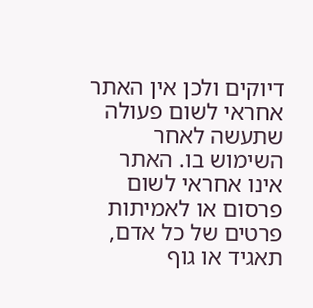דיוקים ולכן אין האתר אחראי לשום פעולה שתעשה לאחר השימוש בו. האתר אינו אחראי לשום פרסום או לאמיתות פרטים של כל אדם, תאגיד או גוף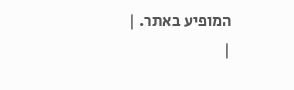המופיע באתר. |
|